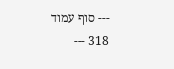--- סוף עמוד 318 ---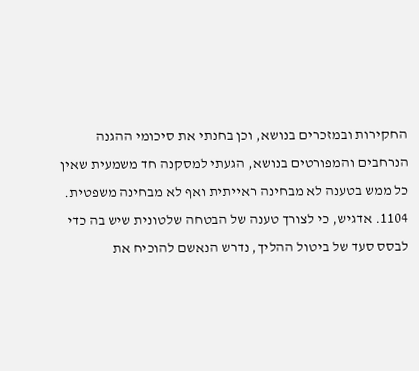החקירות ובמזכרים בנושא, וכן בחנתי את סיכומי ההגנה הנרחבים והמפורטים בנושא, הגעתי למסקנה חד משמעית שאין כל ממש בטענה לא מבחינה ראייתית ואף לא מבחינה משפטית.
1104. אדגיש, כי לצורך טענה של הבטחה שלטונית שיש בה כדי לבסס סעד של ביטול ההליך, נדרש הנאשם להוכיח את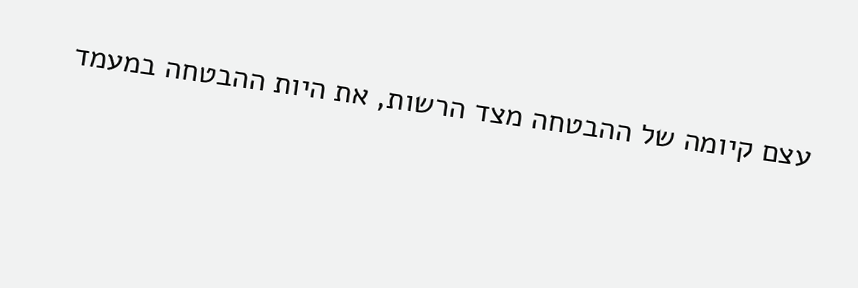עצם קיומה של ההבטחה מצד הרשות, את היות ההבטחה במעמד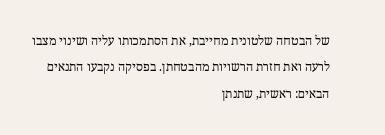של הבטחה שלטונית מחייבת, את הסתמכותו עליה ושינוי מצבו לרעה ואת חזרת הרשויות מהבטחתן. בפסיקה נקבעו התנאים הבאים: ראשית, שתנתן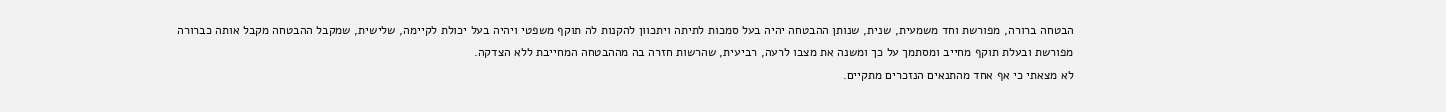הבטחה ברורה, מפורשת וחד משמעית, שנית, שנותן ההבטחה יהיה בעל סמכות לתיתה ויתכוון להקנות לה תוקף משפטי ויהיה בעל יכולת לקיימה, שלישית, שמקבל ההבטחה מקבל אותה כברורה מפורשת ובעלת תוקף מחייב ומסתמך על כך ומשנה את מצבו לרעה, רביעית, שהרשות חזרה בה מההבטחה המחייבת ללא הצדקה.
לא מצאתי כי אף אחד מהתנאים הנזכרים מתקיים.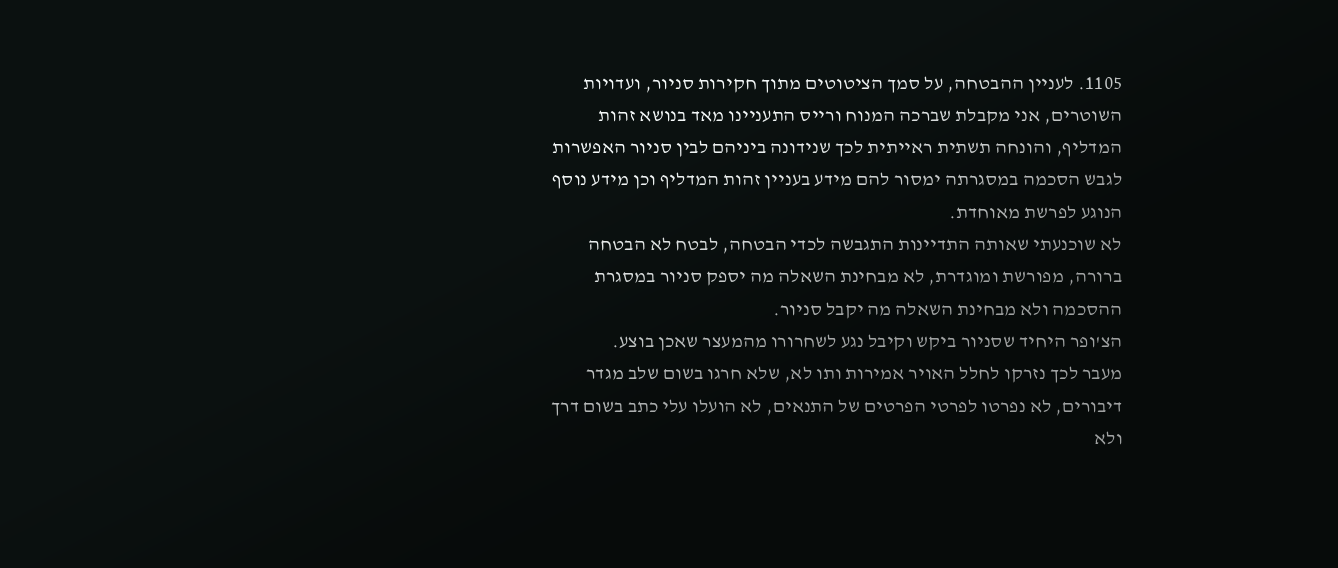1105. לעניין ההבטחה, על סמך הציטוטים מתוך חקירות סניור, ועדויות השוטרים, אני מקבלת שברכה המנוח ורייס התעניינו מאד בנושא זהות המדליף, והונחה תשתית ראייתית לכך שנידונה ביניהם לבין סניור האפשרות לגבש הסכמה במסגרתה ימסור להם מידע בעניין זהות המדליף וכן מידע נוסף הנוגע לפרשת מאוחדת.
לא שוכנעתי שאותה התדיינות התגבשה לכדי הבטחה, לבטח לא הבטחה ברורה, מפורשת ומוגדרת, לא מבחינת השאלה מה יספק סניור במסגרת ההסכמה ולא מבחינת השאלה מה יקבל סניור.
הצ'ופר היחיד שסניור ביקש וקיבל נגע לשחרורו מהמעצר שאכן בוצע.
מעבר לכך נזרקו לחלל האויר אמירות ותו לא, שלא חרגו בשום שלב מגדר דיבורים, לא נפרטו לפרטי הפרטים של התנאים, לא הועלו עלי כתב בשום דרך ולא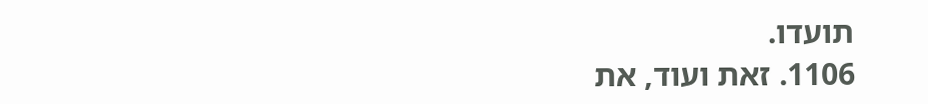תועדו.
1106. זאת ועוד, את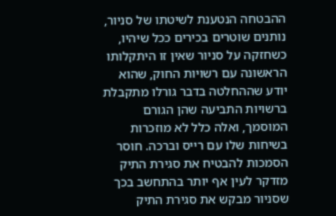ההבטחה הנטענת לשיטתו של סניור, נותנים שוטרים בכירים ככל שיהיו, כשחזקה על סניור שאין זו היתקלותו הראשונה עם רשויות החוק, שהוא יודע שההחלטה בדבר גורלו מתקבלת ברשויות התביעה שהן הגורם המוסמך, ואלה כלל לא מוזכרות בשיחות שלו עם רייס וברכה. חוסר הסמכות להבטיח את סגירת התיק מזדקר לעין אף יותר בהתחשב בכך שסניור מבקש את סגירת התיק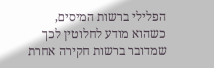הפלילי ברשות המיסים, כשהוא מודע לחלוטין לכך שמדובר ברשות חקירה אחרת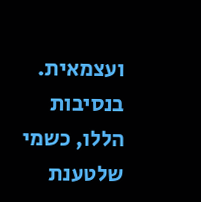ועצמאית.
בנסיבות הללו, כשמי שלטענת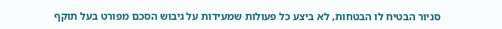סניור הבטיח לו הבטחות, לא ביצע כל פעולות שמעידות על גיבוש הסכם מפורט בעל תוקף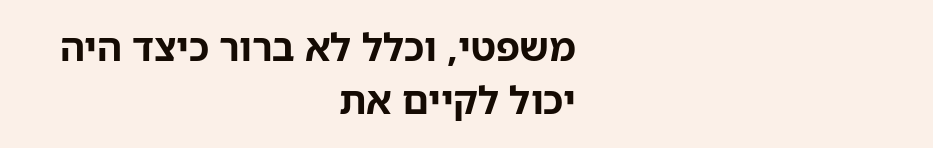משפטי, וכלל לא ברור כיצד היה יכול לקיים את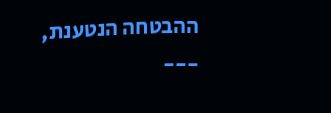ההבטחה הנטענת,
---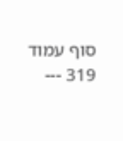סוף עמוד 319 ---